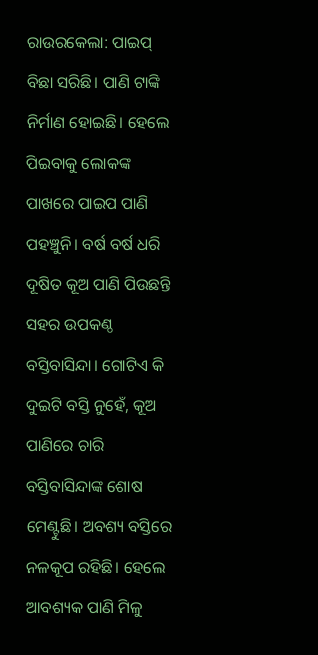ରାଉରକେଲା: ପାଇପ୍ ବିଛା ସରିଛି। ପାଣି ଟାଙ୍କି ନିର୍ମାଣ ହୋଇଛି। ହେଲେ ପିଇବାକୁ ଲୋକଙ୍କ ପାଖରେ ପାଇପ ପାଣି ପହଞ୍ଚୁନି। ବର୍ଷ ବର୍ଷ ଧରି ଦୂଷିତ କୂଅ ପାଣି ପିଉଛନ୍ତି ସହର ଉପକଣ୍ଠ ବସ୍ତିବାସିନ୍ଦା। ଗୋଟିଏ କି ଦୁଇଟି ବସ୍ତି ନୁହେଁ, କୂଅ ପାଣିରେ ଚାରି ବସ୍ତିବାସିନ୍ଦାଙ୍କ ଶୋଷ ମେଣ୍ଟୁଛି। ଅବଶ୍ୟ ବସ୍ତିରେ ନଳକୂପ ରହିଛି। ହେଲେ ଆବଶ୍ୟକ ପାଣି ମିଳୁ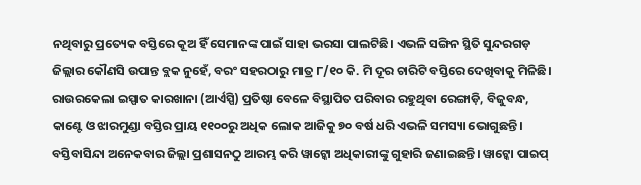ନଥିବାରୁ ପ୍ରତ୍ୟେକ ବସ୍ତିରେ କୂଅ ହିଁ ସେମାନଙ୍କ ପାଇଁ ସାହା ଭରସା ପାଲଟିଛି। ଏଭଳି ସଙ୍ଗିନ ସ୍ଥିତି ସୁନ୍ଦରଗଡ଼ ଜିଲ୍ଲାର କୌଣସି ଉପାନ୍ତ ବ୍ଲକ ନୁହେଁ, ବରଂ ସହରଠାରୁ ମାତ୍ର ୮/୧୦ କି. ମି ଦୂର ଚାରିଟି ବସ୍ତିରେ ଦେଖିବାକୁ ମିଳିଛି। ରାଉରକେଲା ଇସ୍ପାତ କାରଖାନା (ଆର୍ଏସ୍ପି) ପ୍ରତିଷ୍ଠା ବେଳେ ବିସ୍ଥାପିତ ପରିବାର ରହୁଥିବା ରେଙ୍ଗାଡ଼ି, ବିଜୁବନ୍ଧ, କାଣ୍ଟେ ଓ ଝାରମୁଣ୍ଡା ବସ୍ତିର ପ୍ରାୟ ୧୧୦୦ରୁ ଅଧିକ ଲୋକ ଆଜିକୁ ୭୦ ବର୍ଷ ଧରି ଏଭଳି ସମସ୍ୟା ଭୋଗୁଛନ୍ତି।
ବସ୍ତିବାସିନ୍ଦା ଅନେକବାର ଜିଲ୍ଲା ପ୍ରଶାସନଠୁ ଆରମ୍ଭ କରି ୱାଟ୍କୋ ଅଧିକାରୀଙ୍କୁ ଗୁହାରି ଜଣାଇଛନ୍ତି। ୱାଟ୍କୋ ପାଇପ୍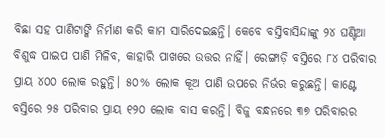ବିଛା ସହ ପାଣିଟାଙ୍କି ନିର୍ମାଣ କରି କାମ ସାରିଦେଇଛନ୍ତି। କେବେ ବସ୍ତିବାସିନ୍ଦାଙ୍କୁ ୨୪ ଘଣ୍ଟିଆ ବିଶୁଦ୍ଧ ପାଇପ ପାଣି ମିଳିବ, କାହାରି ପାଖରେ ଉତ୍ତର ନାହିଁ। ରେଙ୍ଗାଡ଼ି ବସ୍ତିରେ ୮୪ ପରିବାର ପ୍ରାୟ ୪୦୦ ଲୋକ ରହୁନ୍ତି। ୫୦% ଲୋକ କୂଅ ପାଣି ଉପରେ ନିର୍ଭର କରୁଛନ୍ତି। କାଣ୍ଟେ ବସ୍ତିରେ ୨୫ ପରିବାର ପ୍ରାୟ ୧୨୦ ଲୋକ ବାସ କରନ୍ତି। ବିଜୁ ବନ୍ଧନରେ ୩୭ ପରିବାରର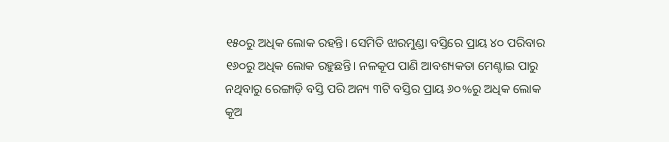୧୫୦ରୁ ଅଧିକ ଲୋକ ରହନ୍ତି। ସେମିତି ଝାରମୁଣ୍ଡା ବସ୍ତିରେ ପ୍ରାୟ ୪୦ ପରିବାର ୧୬୦ରୁ ଅଧିକ ଲୋକ ରହୁଛନ୍ତି। ନଳକୂପ ପାଣି ଆବଶ୍ୟକତା ମେଣ୍ଟାଇ ପାରୁ ନଥିବାରୁ ରେଙ୍ଗାଡ଼ି ବସ୍ତି ପରି ଅନ୍ୟ ୩ଟି ବସ୍ତିର ପ୍ରାୟ ୬୦%ରୁ ଅଧିକ ଲୋକ କୂଅ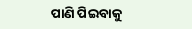ପାଣି ପିଇବାକୁ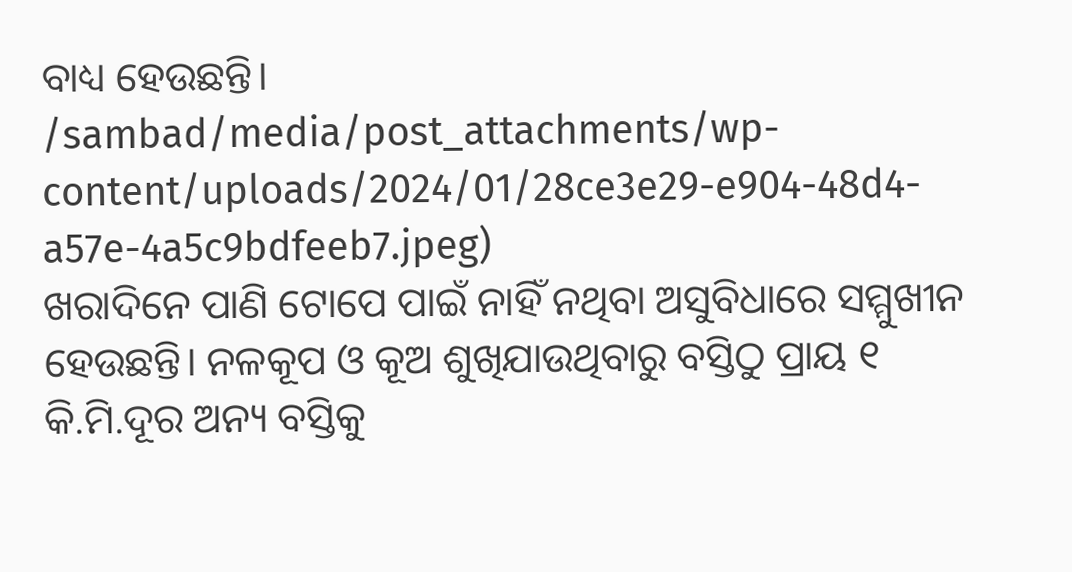ବାଧ୍ୟ ହେଉଛନ୍ତି।
/sambad/media/post_attachments/wp-content/uploads/2024/01/28ce3e29-e904-48d4-a57e-4a5c9bdfeeb7.jpeg)
ଖରାଦିନେ ପାଣି ଟୋପେ ପାଇଁ ନାହିଁ ନଥିବା ଅସୁବିଧାରେ ସମ୍ମୁଖୀନ ହେଉଛନ୍ତି। ନଳକୂପ ଓ କୂଅ ଶୁଖିଯାଉଥିବାରୁ ବସ୍ତିଠୁ ପ୍ରାୟ ୧ କି.ମି.ଦୂର ଅନ୍ୟ ବସ୍ତିକୁ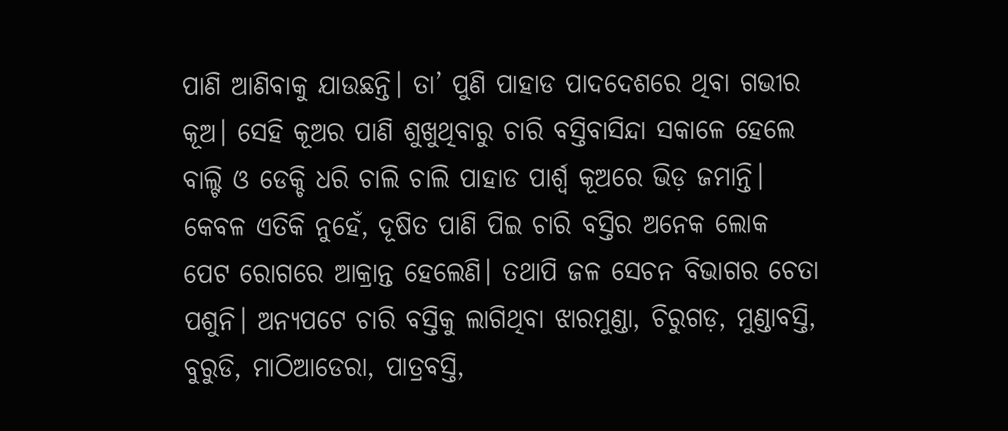ପାଣି ଆଣିବାକୁ ଯାଉଛନ୍ତି। ତା’ ପୁଣି ପାହାଡ ପାଦଦେଶରେ ଥିବା ଗଭୀର କୂଅ। ସେହି କୂଅର ପାଣି ଶୁଖୁଥିବାରୁ ଚାରି ବସ୍ତିବାସିନ୍ଦା ସକାଳେ ହେଲେ ବାଲ୍ଟି ଓ ଡେକ୍ଚି ଧରି ଚାଲି ଚାଲି ପାହାଡ ପାର୍ଶ୍ବ କୂଅରେ ଭିଡ଼ ଜମାନ୍ତି। କେବଳ ଏତିକି ନୁହେଁ, ଦୂଷିତ ପାଣି ପିଇ ଚାରି ବସ୍ତିର ଅନେକ ଲୋକ ପେଟ ରୋଗରେ ଆକ୍ରାନ୍ତ ହେଲେଣି। ତଥାପି ଜଳ ସେଚନ ବିଭାଗର ଚେତା ପଶୁନି। ଅନ୍ୟପଟେ ଚାରି ବସ୍ତିକୁ ଲାଗିଥିବା ଝାରମୁଣ୍ଡା, ଚିରୁଗଡ଼, ମୁଣ୍ଡାବସ୍ତି, ବୁରୁଡି, ମାଠିଆଡେରା, ପାତ୍ରବସ୍ତି,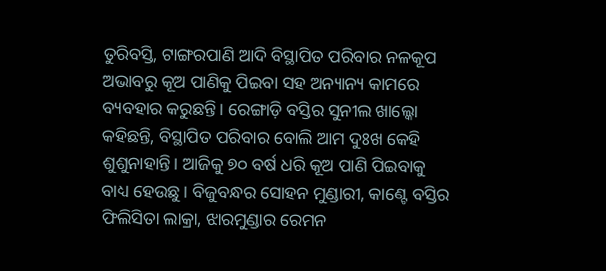ତୁରିବସ୍ତି, ଟାଙ୍ଗରପାଣି ଆଦି ବିସ୍ଥାପିତ ପରିବାର ନଳକୂପ ଅଭାବରୁ କୂଅ ପାଣିକୁ ପିଇବା ସହ ଅନ୍ୟାନ୍ୟ କାମରେ ବ୍ୟବହାର କରୁଛନ୍ତି। ରେଙ୍ଗାଡ଼ି ବସ୍ତିର ସୁନୀଲ ଖାଲ୍କୋ କହିଛନ୍ତି, ବିସ୍ଥାପିତ ପରିବାର ବୋଲି ଆମ ଦୁଃଖ କେହି ଶୁଶୁନାହାନ୍ତି। ଆଜିକୁ ୭୦ ବର୍ଷ ଧରି କୂଅ ପାଣି ପିଇବାକୁ ବାଧ୍ୟ ହେଉଛୁ। ବିଜୁବନ୍ଧର ସୋହନ ମୁଣ୍ଡାରୀ, କାଣ୍ଟେ ବସ୍ତିର ଫିଲିସିତା ଲାକ୍ରା, ଝାରମୁଣ୍ଡାର ରେମନ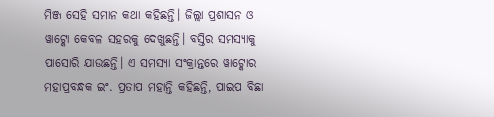ମିଞ୍ଜ ସେହି ସମାନ କଥା କହିଛନ୍ତି। ଜିଲ୍ଲା ପ୍ରଶାସନ ଓ ୱାଟ୍କୋ କେବଳ ସହରକୁ ଦେଖୁଛନ୍ତି। ବସ୍ତିର ସମସ୍ୟାକୁ ପାସୋରି ଯାଉଛନ୍ତି। ଏ ସମସ୍ୟା ସଂକ୍ରାନ୍ତରେ ୱାଟ୍କୋର ମହାପ୍ରବନ୍ଧକ ଇଂ. ପ୍ରତାପ ମହାନ୍ତି କହିଛନ୍ତି, ପାଇପ ବିଛା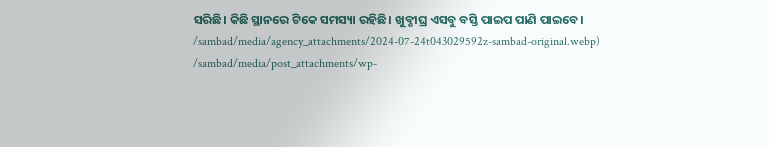ସରିଛି। କିଛି ସ୍ଥାନରେ ଟିକେ ସମସ୍ୟା ରହିଛି। ଖୁବ୍ଶୀଘ୍ର ଏସବୁ ବସ୍ତି ପାଇପ ପାଣି ପାଇବେ।
/sambad/media/agency_attachments/2024-07-24t043029592z-sambad-original.webp)
/sambad/media/post_attachments/wp-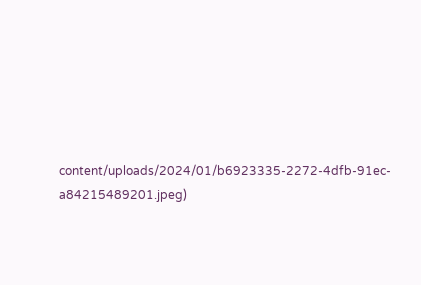content/uploads/2024/01/b6923335-2272-4dfb-91ec-a84215489201.jpeg)